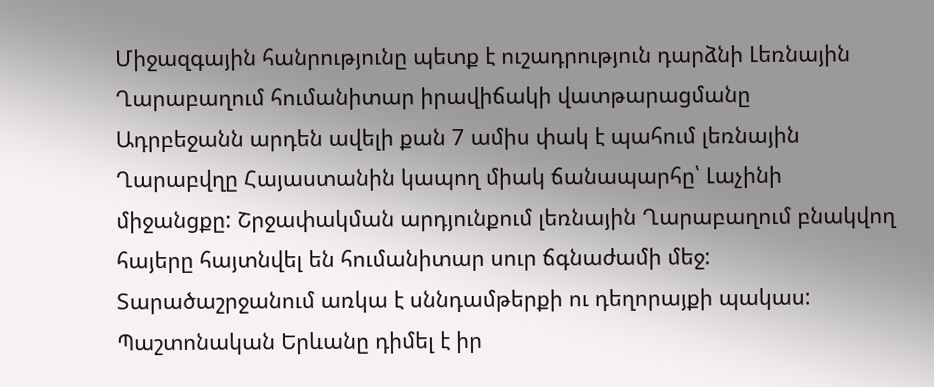Միջազգային հանրությունը պետք է ուշադրություն դարձնի Լեռնային Ղարաբաղում հումանիտար իրավիճակի վատթարացմանը
Ադրբեջանն արդեն ավելի քան 7 ամիս փակ է պահում լեռնային Ղարաբվղը Հայաստանին կապող միակ ճանապարհը՝ Լաչինի միջանցքը: Շրջափակման արդյունքում լեռնային Ղարաբաղում բնակվող հայերը հայտնվել են հումանիտար սուր ճգնաժամի մեջ: Տարածաշրջանում առկա է սննդամթերքի ու դեղորայքի պակաս: Պաշտոնական Երևանը դիմել է իր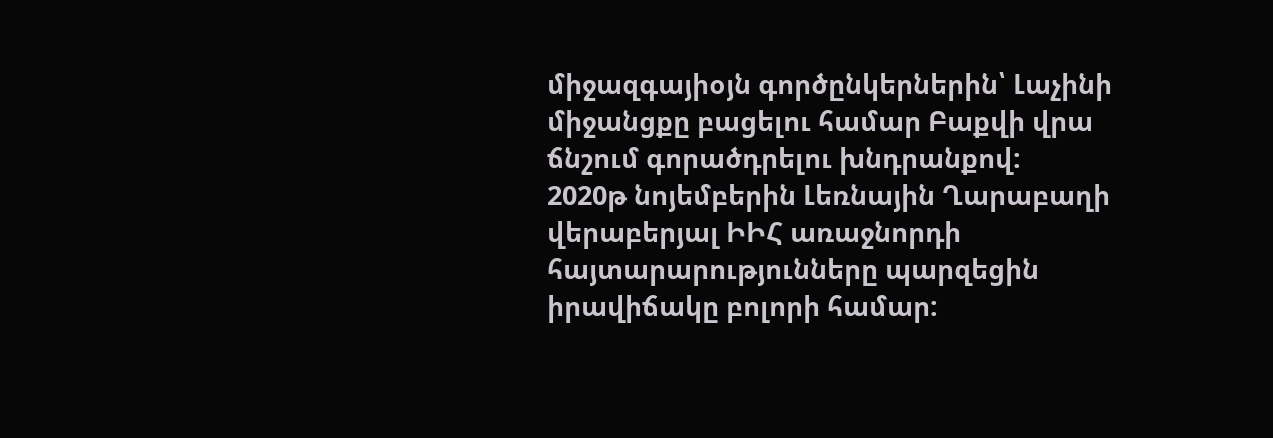միջազգայիօյն գործընկերներին՝ Լաչինի միջանցքը բացելու համար Բաքվի վրա ճնշում գորածդրելու խնդրանքով:
2020թ նոյեմբերին Լեռնային Ղարաբաղի վերաբերյալ ԻԻՀ առաջնորդի հայտարարությունները պարզեցին իրավիճակը բոլորի համար: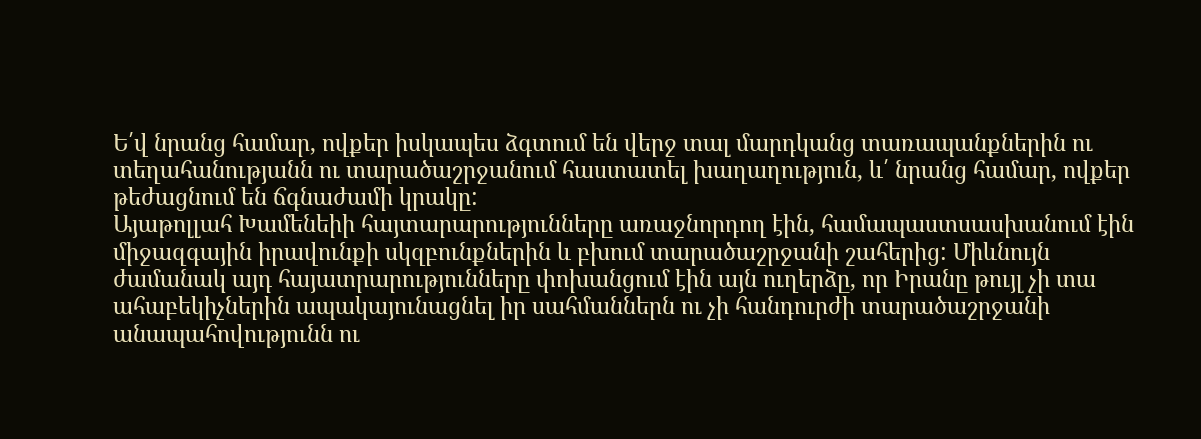Ե՛վ նրանց համար, ովքեր իսկապես ձգտում են վերջ տալ մարդկանց տառապանքներին ու տեղահանությանն ու տարածաշրջանում հաստատել խաղաղություն, և՛ նրանց համար, ովքեր թեժացնում են ճգնաժամի կրակը:
Այաթոլլահ Խամենեիի հայտարարությունները առաջնորդող էին, համապաստսասխանում էին միջազգային իրավունքի սկզբունքներին և բխում տարածաշրջանի շահերից: Միևնույն ժամանակ այդ հայատրարությունները փոխանցում էին այն ուղերձը, որ Իրանը թույլ չի տա ահաբեկիչներին ապակայունացնել իր սահմաններն ու չի հանդուրժի տարածաշրջանի անապահովությունն ու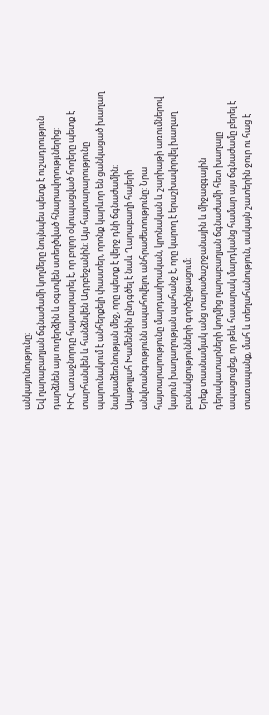անկայունությունը։
Եվ ղարաբաղյան ճգնաժամի կողմերը նույնպես պետք է ուշադրություն դարձնեն այս ուղերձին և օգտվեն ստեղծված հնարավորությւներից:
ԻԻՀ առաջնորդը հայտարարել է, որ բոլոր օկուպացված հողերը պետք է տարհանվեն և հանձնվեն Ադրբեջանին։ Այս հայտարարությունը պարունակում է անհերքելի փաստեր, որոնք կարևոր են ցանկացած խաղաղ նախաձեռնության մեջ, որը պետք է վերջ դնի ճգնաժամին։
Այաթոլլահ Խամենեին ընդգծել է նաև Ղարաբաղի հայերի անվտանգությունն ապահովելու անհրաժետությունը: Նրա հայտարարությունը մարդասիրական, կրոնական և շարիաթի առումներով կայուն խաղաղության պահանջ է, որը կարող է երաշխավորվել խաղաղ բանակցությունների գործընթացում։
Երեք տասնամյակ անց տարածաշրջանային և միջազգային դերակատարների կողմից ղարաբաղյան ճգնաժամի հետ խաղալը ապացուցեց, որ թեև հասարակ մարդկանց համար այս ճգնաժամը բերել է տառապանք, մահ և տեղահանություն, սակայն շատերին ջուր ու հաց է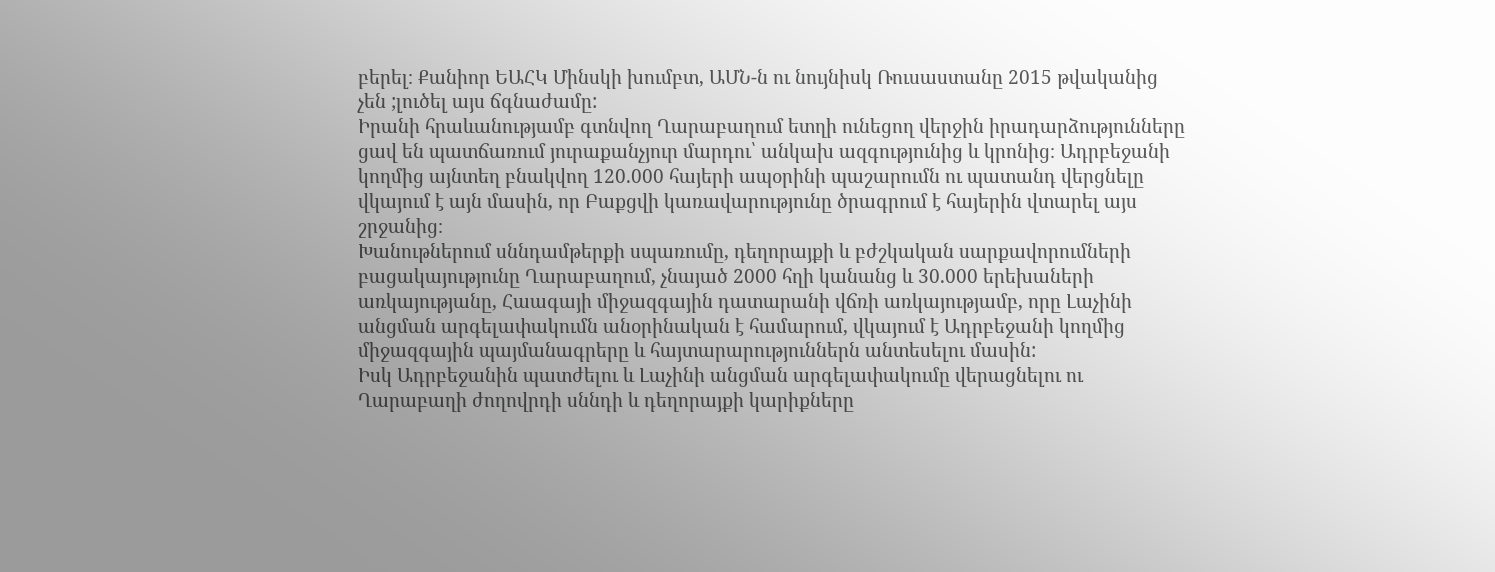բերել։ Քանիոր ԵԱՀԿ Մինսկի խումբտ, ԱՄՆ-ն ու նույնիսկ Ռուսաստանը 2015 թվականից չեն ;լուծել այս ճգնաժամը:
Իրանի հրաևանությամբ գտնվող Ղարաբաղում ետղի ունեցող վերջին իրադարձությունները ցավ են պատճառում յուրաքանչյուր մարդու՝ անկախ ազգությունից և կրոնից։ Ադրբեջանի կողմից այնտեղ բնակվող 120.000 հայերի ապօրինի պաշարումն ու պատանդ վերցնելը վկայում է այն մասին, որ Բաքցվի կառավարությունը ծրագրում է հայերին վտարել այս շրջանից։
Խանութներում սննդամթերքի սպառումը, դեղորայքի և բժշկական սարքավորումների բացակայությունը Ղարաբաղում, չնայած 2000 հղի կանանց և 30.000 երեխաների առկայությանը, Հաագայի միջազգային դատարանի վճռի առկայությամբ, որը Լաչինի անցման արգելափակումն անօրինական է համարում, վկայում է Ադրբեջանի կողմից միջազգային պայմանագրերը և հայտարարություններն անտեսելու մասին:
Իսկ Ադրբեջանին պատժելու և Լաչինի անցման արգելափակումը վերացնելու ու Ղարաբաղի ժողովրդի սննդի և դեղորայքի կարիքները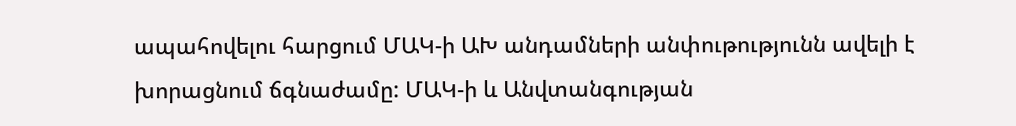ապահովելու հարցում ՄԱԿ-ի ԱԽ անդամների անփութությունն ավելի է խորացնում ճգնաժամը: ՄԱԿ-ի և Անվտանգության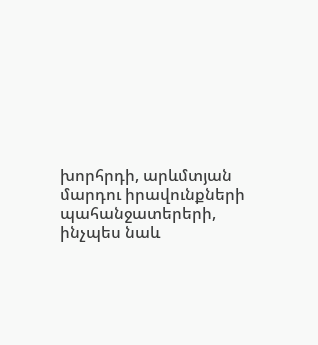խորհրդի, արևմտյան մարդու իրավունքների պահանջատերերի, ինչպես նաև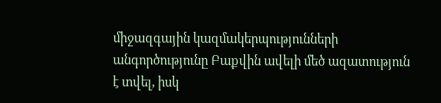միջազգային կազմակերպությունների անգործությունը Բաքվին ավելի մեծ ազատություն է տվել, իսկ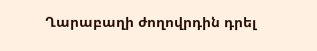Ղարաբաղի ժողովրդին դրել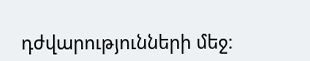դժվարությունների մեջ։